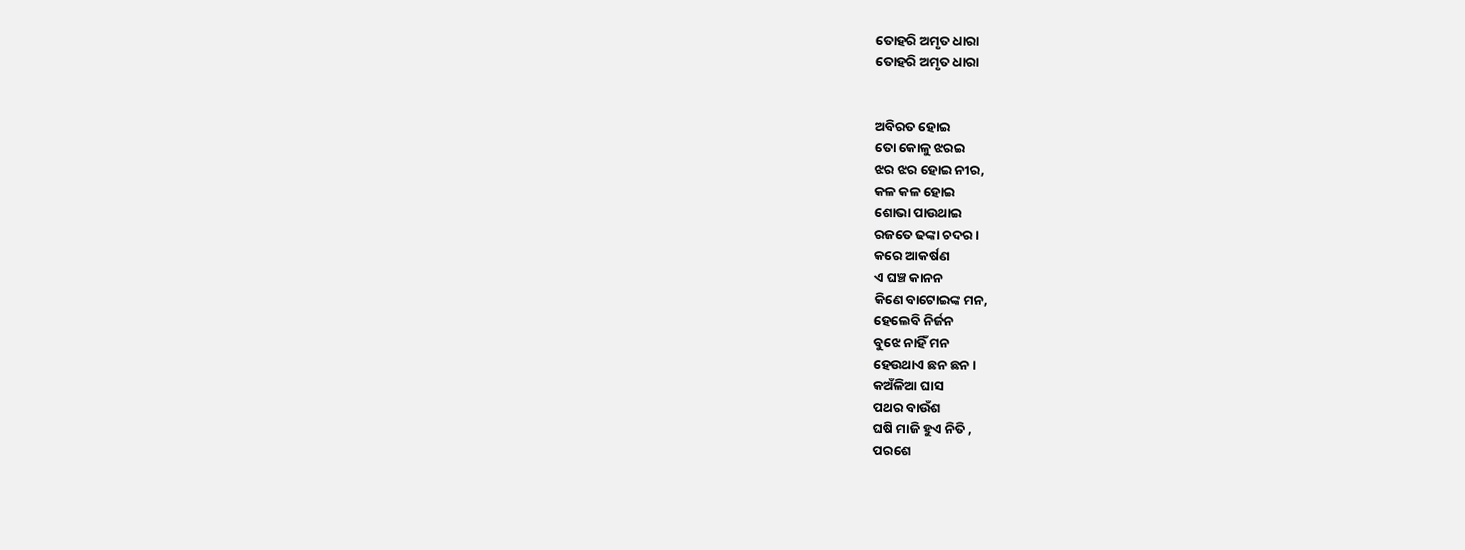ତୋହରି ଅମୃତ ଧାରା
ତୋହରି ଅମୃତ ଧାରା


ଅବିରତ ହୋଇ
ତୋ କୋଳୁ ଝରଇ
ଝର ଝର ହୋଇ ନୀର,
କଳ କଳ ହୋଇ
ଶୋଭା ପାଉଥାଇ
ରଜତେ ଢଙ୍କା ଚଦର ।
କରେ ଆକର୍ଷଣ
ଏ ଘଞ୍ଚ କାନନ
କିଣେ ବାଟୋଇଙ୍କ ମନ,
ହେଲେବି ନିର୍ଜନ
ବୁଝେ ନାହିଁ ମନ
ହେଉଥାଏ ଛନ ଛନ ।
କଅଁଳିଆ ଘାସ
ପଥର ବାଉଁଶ
ଘଷି ମାଜି ହୁଏ ନିତି ,
ପରଶେ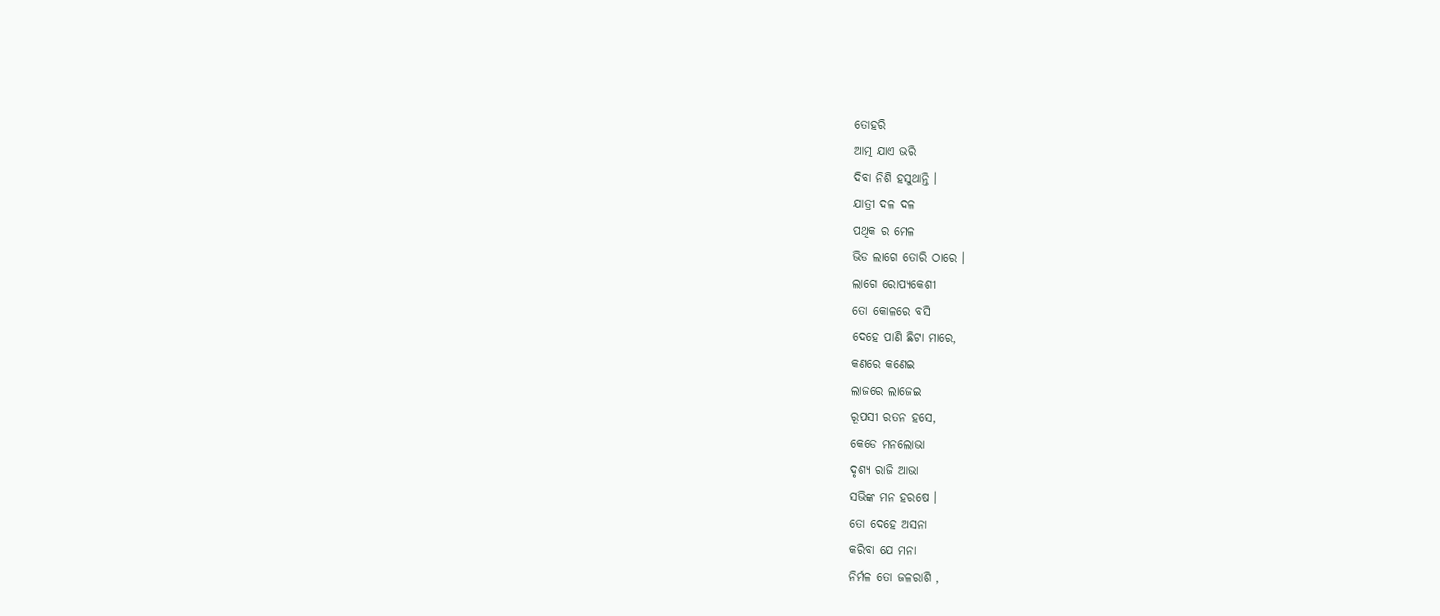ତୋହରି
ଆତ୍ମ ଯାଏ ଭରି
ଦିବା ନିଶି ହସୁଥାନ୍ତି ।
ଯାତ୍ରୀ ଦଳ ଦଳ
ପଥିକ ର ମେଳ
ଭିଡ ଲାଗେ ତୋରି ଠାରେ ।
ଲାଗେ ରୋପ୍ୟକେଶୀ
ତୋ କୋଳରେ ବସି
ଦେହେ ପାଣି ଛିଟା ମାରେ,
କଣରେ କଣେଇ
ଲାଜରେ ଲାଜେଇ
ରୂପସୀ ରତନ ହସେ,
କେଡେ ମନଲୋଭା
ଦୃଶ୍ୟ ରାଜି ଆଭା
ସଭିଙ୍କ ମନ ହରଷେ ।
ତୋ ଦେହେ ଅସନା
କରିବା ଯେ ମନା
ନିର୍ମଳ ତୋ ଜଳରାଶି ,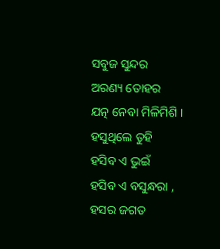ସବୁଜ ସୁନ୍ଦର
ଅରଣ୍ୟ ତୋହର
ଯତ୍ନ ନେବା ମିଳିମିଶି ।
ହସୁଥିଲେ ତୁହି
ହସିବ ଏ ଭୁଇଁ
ହସିବ ଏ ବସୁନ୍ଧରା ,
ହସର ଜଗତ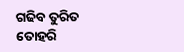ଗଢିବ ତୁରିତ
ତୋହରି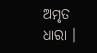ଅମୃତ ଧାରା ।